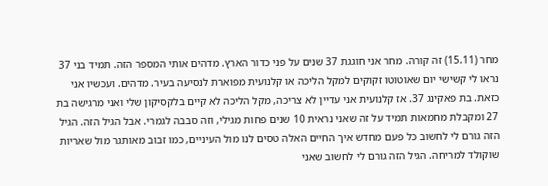מחר (15.11) זה קורה. מחר אני חוגגת 37 שנים על פני כדור הארץ. מדהים אותי המספר הזה. תמיד בני 37 נראו לי קשישי יום שאוטוטו זקוקים למקל הליכה או קלנועית מפוארת לנסיעה בעיר. מדהים. ועכשיו אני כזאת. בת פאקינג 37. אז קלנועית אני עדיין לא צריכה, מקל הליכה לא קיים בלקסיקון שלי ואני מרגישה בת 27 ומקבלת מחמאות תמיד על זה שאני נראית 10 שנים פחות מגילי, וזה סבבה לגמרי. אבל הגיל הזה. הגיל הזה גורם לי לחשוב כל פעם מחדש איך החיים האלה טסים לנו מול העיניים, כמו זבוב מאותגר מול שאריות שוקולד למריחה. הגיל הזה גורם לי לחשוב שאני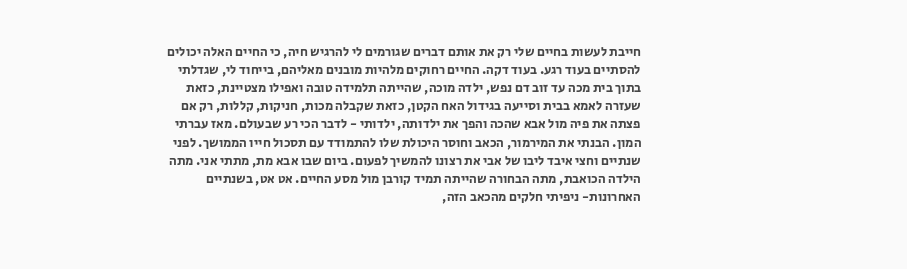חייבת לעשות בחיים שלי רק את אותם דברים שגורמים לי להרגיש חיה, כי החיים האלה יכולים להסתיים בעוד רגע. בעוד דקה. החיים רחוקים מלהיות מובנים מאליהם, בייחוד לי, שגדלתי בתוך בית מכה עד זוב דם נפש, ילדה מוכה, שהייתה תלמידה טובה ואפילו מצטיינת, כזאת שעזרה לאמא בבית וסייעה בגידול האח הקטן, כזאת שקבלה מכות, חניקות, קללות, רק אם פצתה את פיה מול אבא שהכה והפך את ילדותה, ילדותי - לדבר הכי רע שבעולם. מאז עברתי המון. הבנתי את המירמור, הכאב וחוסר היכולת שלו להתמודד עם תסכול חייו הממושך. לפני שנתיים וחצי איבד ליבו של אבי את רצונו להמשיך לפעום. ביום שבו אבא מת, מתתי אני. מתה הילדה הכואבת, מתה הבחורה שהייתה תמיד קורבן מול מסע החיים. אט אט, בשנתיים האחרונות- ניפיתי חלקים מהכאב הזה,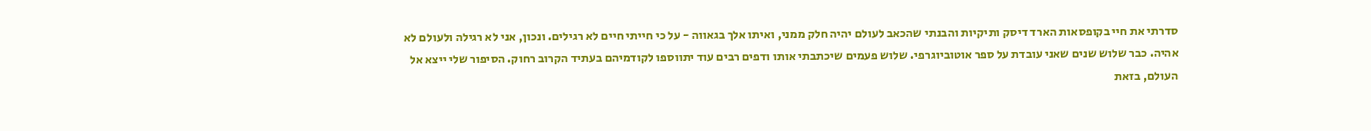סדרתי את חיי בקופסאות הארד דיסק ותיקיות והבנתי שהכאב לעולם יהיה חלק ממני, ואיתו אלך בגאווה - על כי חייתי חיים לא רגילים. ונכון, אני לא רגילה ולעולם לא אהיה. כבר שלוש שנים שאני עובדת על ספר אוטוביוגרפי. שלוש פעמים שיכתבתי אותו ודפים רבים עוד יתווספו לקודמיהם בעתיד הקרוב רחוק. הסיפור שלי ייצא אל העולם, בזאת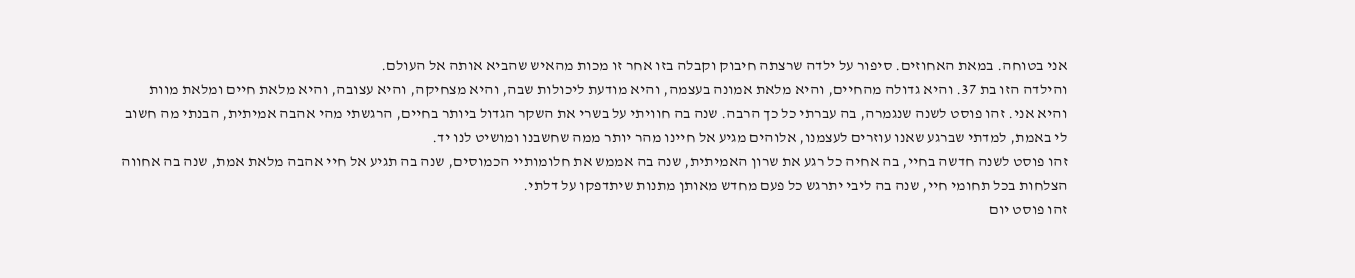אני בטוחה. במאת האחוזים. סיפור על ילדה שרצתה חיבוק וקבלה בזו אחר זו מכות מהאיש שהביא אותה אל העולם.
והילדה הזו בת 37. והיא גדולה מהחיים, והיא מלאת אמונה בעצמה, והיא מודעת ליכולות שבה, והיא מצחיקה, והיא עצובה, והיא מלאת חיים ומלאת מוות והיא אני. זהו פוסט לשנה שנגמרה, בה עברתי כל כך הרבה. שנה בה חוויתי על בשרי את השקר הגדול ביותר בחיים, הרגשתי מהי אהבה אמיתית, הבנתי מה חשוב לי באמת, למדתי שברגע שאנו עוזרים לעצמנו, אלוהים מגיע אל חיינו מהר יותר ממה שחשבנו ומושיט לנו יד.
זהו פוסט לשנה חדשה בחיי, בה אחיה כל רגע את שרון האמיתית, שנה בה אממש את חלומותיי הכמוסים, שנה בה תגיע אל חיי אהבה מלאת אמת, שנה בה אחווה הצלחות בכל תחומי חיי, שנה בה ליבי יתרגש כל פעם מחדש מאותן מתנות שיתדפקו על דלתי.
זהו פוסט יום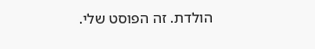הולדת. זה הפוסט שלי.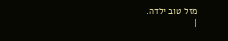מזל טוב ילדה.
|